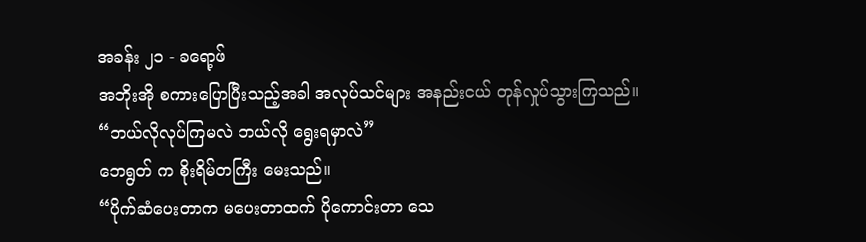အခန်း ၂၁ - ခရော့ဖ်
အဘိုးအို စကားပြောပြီးသည့်အခါ အလုပ်သင်များ အနည်းငယ် တုန်လှုပ်သွားကြသည်။
“ဘယ်လိုလုပ်ကြမလဲ ဘယ်လို ရွေးရမှာလဲ”
ဘေရွတ် က စိုးရိမ်တကြီး မေးသည်။
“ပိုက်ဆံပေးတာက မပေးတာထက် ပိုကောင်းတာ သေ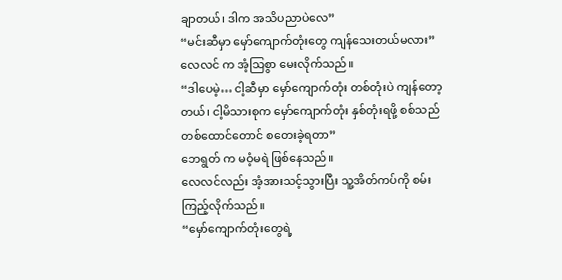ချာတယ်၊ ဒါက အသိပညာပဲလေ”
“မင်းဆီမှာ မှော်ကျောက်တုံးတွေ ကျန်သေးတယ်မလား”
လေလင် က အံ့သြစွာ မေးလိုက်သည်။
“ဒါပေမဲ့… ငါ့ဆီမှာ မှော်ကျောက်တုံး တစ်တုံးပဲ ကျန်တော့တယ်၊ ငါ့မိသားစုက မှော်ကျောက်တုံး နှစ်တုံးရဖို့ စစ်သည် တစ်ထောင်တောင် စတေးခဲ့ရတာ”
ဘေရွတ် က မဝံ့မရဲ ဖြစ်နေသည်။
လေလင်လည်း အံ့အားသင့်သွားပြီး သူ့အိတ်ကပ်ကို စမ်းကြည့်လိုက်သည်။
“မှော်ကျောက်တုံးတွေရဲ့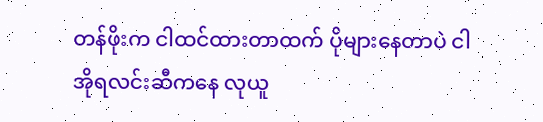တန်ဖိုးက ငါထင်ထားတာထက် ပိုများနေတာပဲ ငါ အိုရလင်းဆီကနေ လုယူ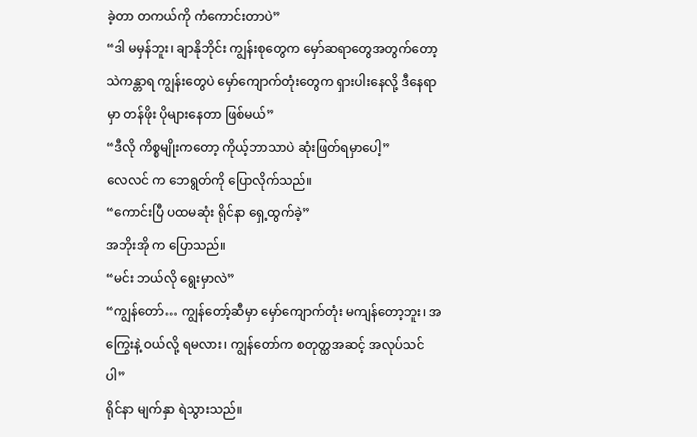ခဲ့တာ တကယ်ကို ကံကောင်းတာပဲ”
“ဒါ မမှန်ဘူး၊ ချာနိုဘိုင်း ကျွန်းစုတွေက မှော်ဆရာတွေအတွက်တော့ သဲကန္တာရ ကျွန်းတွေပဲ မှော်ကျောက်တုံးတွေက ရှားပါးနေလို့ ဒီနေရာမှာ တန်ဖိုး ပိုများနေတာ ဖြစ်မယ်”
“ဒီလို ကိစ္စမျိုးကတော့ ကိုယ့်ဘာသာပဲ ဆုံးဖြတ်ရမှာပေါ့”
လေလင် က ဘေရွတ်ကို ပြောလိုက်သည်။
“ကောင်းပြီ ပထမဆုံး ရိုင်နာ ရှေ့ထွက်ခဲ့”
အဘိုးအို က ပြောသည်။
“မင်း ဘယ်လို ရွေးမှာလဲ”
“ကျွန်တော်… ကျွန်တော့်ဆီမှာ မှော်ကျောက်တုံး မကျန်တော့ဘူး၊ အကြွေးနဲ့ ဝယ်လို့ ရမလား၊ ကျွန်တော်က စတုတ္ထအဆင့် အလုပ်သင်ပါ”
ရိုင်နာ မျက်နှာ ရဲသွားသည်။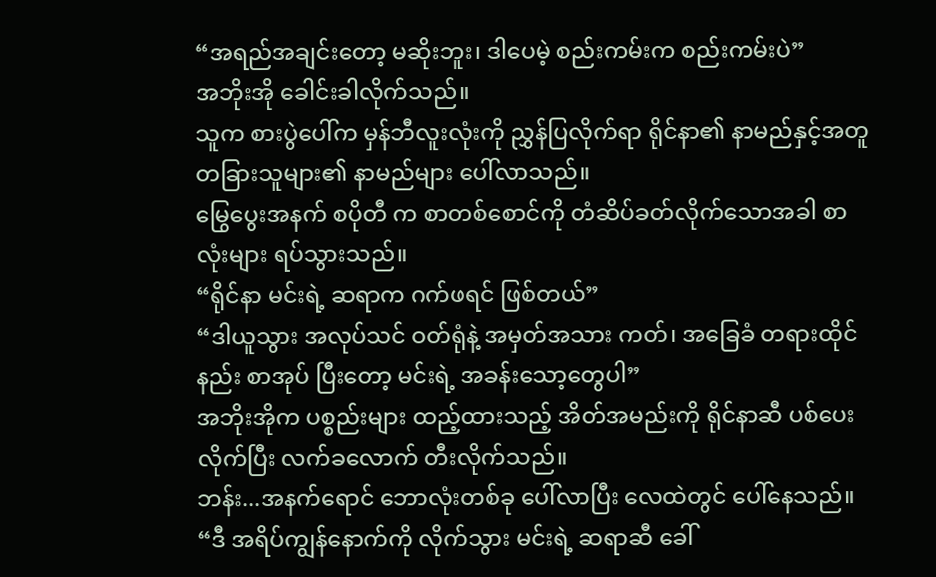“အရည်အချင်းတော့ မဆိုးဘူး၊ ဒါပေမဲ့ စည်းကမ်းက စည်းကမ်းပဲ”
အဘိုးအို ခေါင်းခါလိုက်သည်။
သူက စားပွဲပေါ်က မှန်ဘီလူးလုံးကို ညွှန်ပြလိုက်ရာ ရိုင်နာ၏ နာမည်နှင့်အတူ တခြားသူများ၏ နာမည်များ ပေါ်လာသည်။
မြွေပွေးအနက် စပိုတီ က စာတစ်စောင်ကို တံဆိပ်ခတ်လိုက်သောအခါ စာလုံးများ ရပ်သွားသည်။
“ရိုင်နာ မင်းရဲ့ ဆရာက ဂက်ဖရင် ဖြစ်တယ်”
“ဒါယူသွား အလုပ်သင် ဝတ်ရုံနဲ့ အမှတ်အသား ကတ်၊ အခြေခံ တရားထိုင်နည်း စာအုပ် ပြီးတော့ မင်းရဲ့ အခန်းသော့တွေပါ”
အဘိုးအိုက ပစ္စည်းများ ထည့်ထားသည့် အိတ်အမည်းကို ရိုင်နာဆီ ပစ်ပေးလိုက်ပြီး လက်ခလောက် တီးလိုက်သည်။
ဘန်း...အနက်ရောင် ဘောလုံးတစ်ခု ပေါ်လာပြီး လေထဲတွင် ပေါ်နေသည်။
“ဒီ အရိပ်ကျွန်နောက်ကို လိုက်သွား မင်းရဲ့ ဆရာဆီ ခေါ်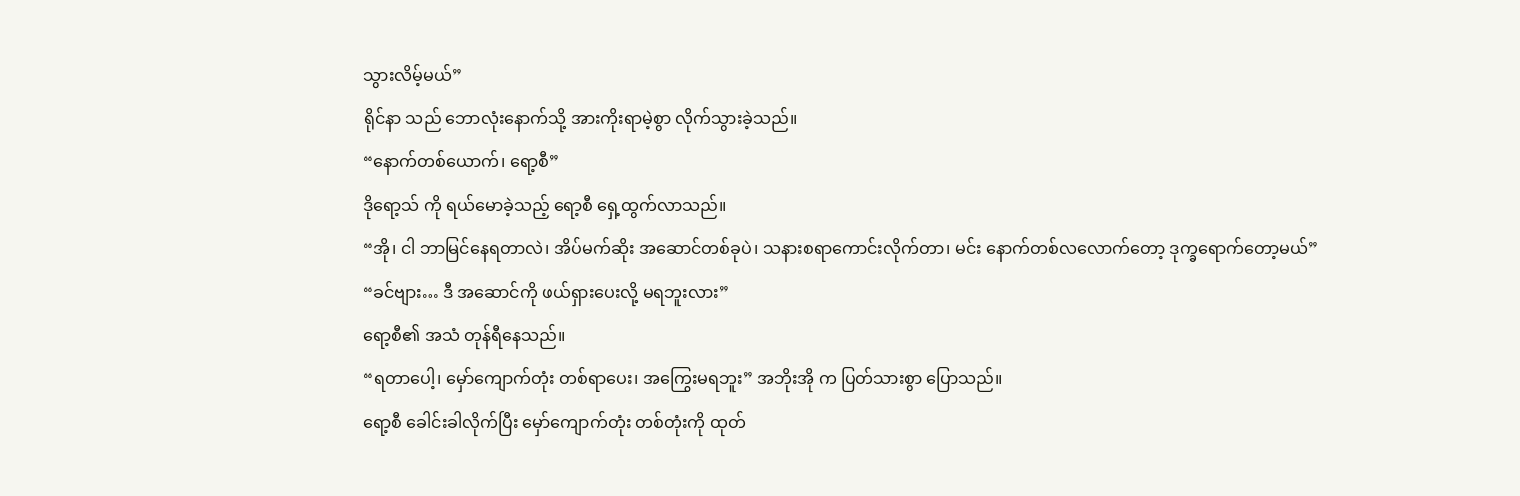သွားလိမ့်မယ်”
ရိုင်နာ သည် ဘောလုံးနောက်သို့ အားကိုးရာမဲ့စွာ လိုက်သွားခဲ့သည်။
“နောက်တစ်ယောက်၊ ရော့စီ”
ဒိုရော့သ် ကို ရယ်မောခဲ့သည့် ရော့စီ ရှေ့ထွက်လာသည်။
“အို၊ ငါ ဘာမြင်နေရတာလဲ၊ အိပ်မက်ဆိုး အဆောင်တစ်ခုပဲ၊ သနားစရာကောင်းလိုက်တာ၊ မင်း နောက်တစ်လလောက်တော့ ဒုက္ခရောက်တော့မယ်”
“ခင်ဗျား… ဒီ အဆောင်ကို ဖယ်ရှားပေးလို့ မရဘူးလား”
ရော့စီ၏ အသံ တုန်ရီနေသည်။
“ရတာပေါ့၊ မှော်ကျောက်တုံး တစ်ရာပေး၊ အကြွေးမရဘူး” အဘိုးအို က ပြတ်သားစွာ ပြောသည်။
ရော့စီ ခေါင်းခါလိုက်ပြီး မှော်ကျောက်တုံး တစ်တုံးကို ထုတ်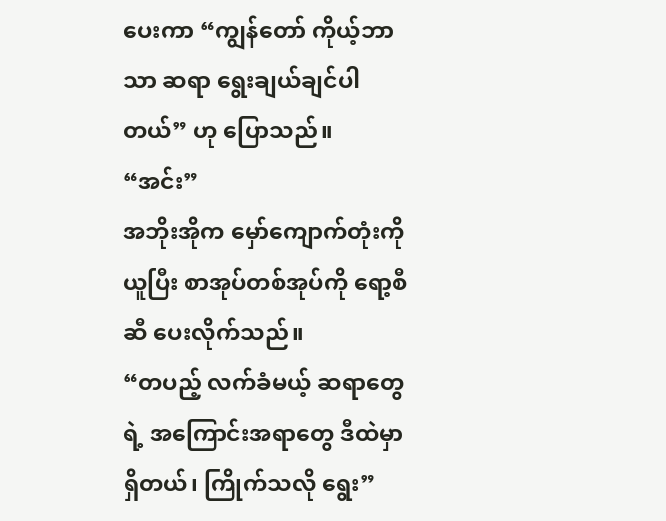ပေးကာ “ကျွန်တော် ကိုယ့်ဘာသာ ဆရာ ရွေးချယ်ချင်ပါတယ်” ဟု ပြောသည်။
“အင်း”
အဘိုးအိုက မှော်ကျောက်တုံးကို ယူပြီး စာအုပ်တစ်အုပ်ကို ရော့စီဆီ ပေးလိုက်သည်။
“တပည့် လက်ခံမယ့် ဆရာတွေရဲ့ အကြောင်းအရာတွေ ဒီထဲမှာ ရှိတယ်၊ ကြိုက်သလို ရွေး”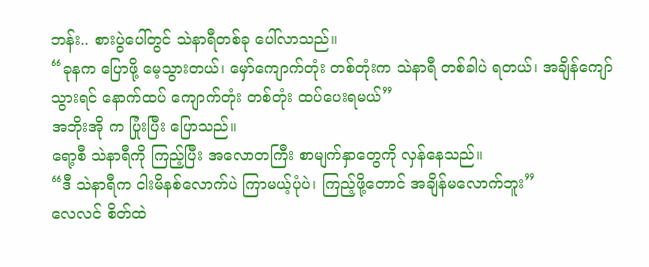ဘန်း.. စားပွဲပေါ်တွင် သဲနာရီတစ်ခု ပေါ်လာသည်။
“ခုနက ပြောဖို့ မေ့သွားတယ်၊ မှော်ကျောက်တုံး တစ်တုံးက သဲနာရီ တစ်ခါပဲ ရတယ်၊ အချိန်ကျော်သွားရင် နောက်ထပ် ကျောက်တုံး တစ်တုံး ထပ်ပေးရမယ်”
အဘိုးအို က ပြုံးပြီး ပြောသည်။
ရော့စီ သဲနာရီကို ကြည့်ပြီး အလောတကြီး စာမျက်နှာတွေကို လှန်နေသည်။
“ဒီ သဲနာရီက ငါးမိနစ်လောက်ပဲ ကြာမယ့်ပုံပဲ၊ ကြည့်ဖို့တောင် အချိန်မလောက်ဘူး”
လေလင် စိတ်ထဲ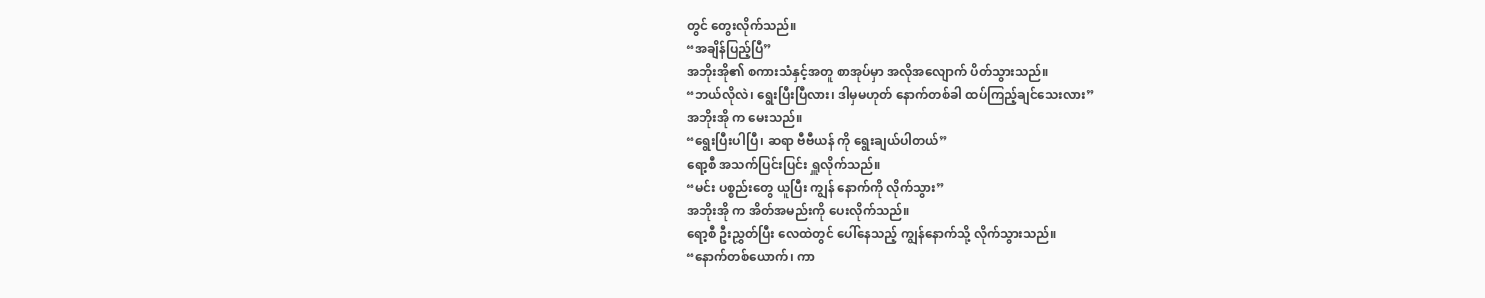တွင် တွေးလိုက်သည်။
“အချိန်ပြည့်ပြီ”
အဘိုးအို၏ စကားသံနှင့်အတူ စာအုပ်မှာ အလိုအလျောက် ပိတ်သွားသည်။
“ဘယ်လိုလဲ၊ ရွေးပြီးပြီလား၊ ဒါမှမဟုတ် နောက်တစ်ခါ ထပ်ကြည့်ချင်သေးလား”
အဘိုးအို က မေးသည်။
“ရွေးပြီးပါပြီ၊ ဆရာ ဗီဗီယန် ကို ရွေးချယ်ပါတယ်”
ရော့စီ အသက်ပြင်းပြင်း ရှူလိုက်သည်။
“မင်း ပစ္စည်းတွေ ယူပြီး ကျွန် နောက်ကို လိုက်သွား”
အဘိုးအို က အိတ်အမည်းကို ပေးလိုက်သည်။
ရော့စီ ဦးညွှတ်ပြီး လေထဲတွင် ပေါ်နေသည့် ကျွန်နောက်သို့ လိုက်သွားသည်။
“နောက်တစ်ယောက်၊ ကာ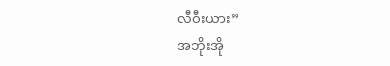လီဝီးယား”
အဘိုးအို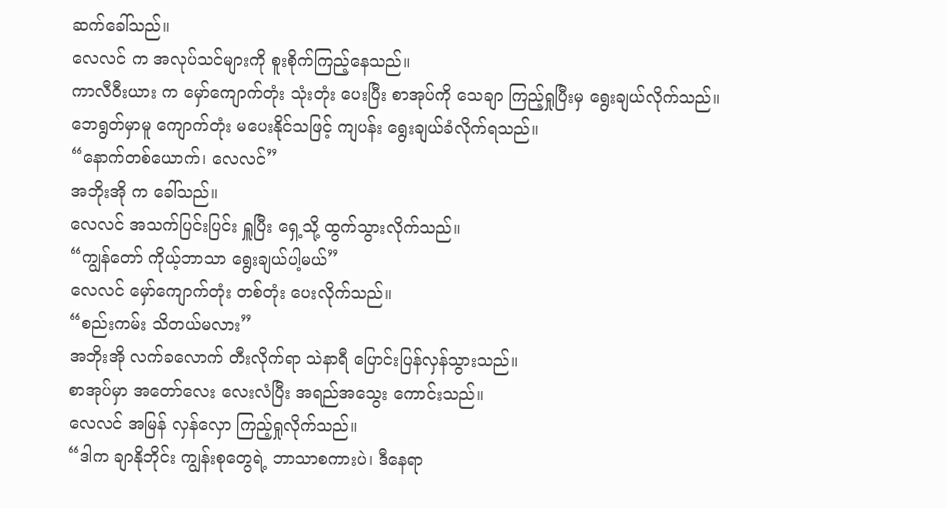ဆက်ခေါ်သည်။
လေလင် က အလုပ်သင်များကို စူးစိုက်ကြည့်နေသည်။
ကာလီဝီးယား က မှော်ကျောက်တုံး သုံးတုံး ပေးပြီး စာအုပ်ကို သေချာ ကြည့်ရှုပြီးမှ ရွေးချယ်လိုက်သည်။
ဘေရွတ်မှာမူ ကျောက်တုံး မပေးနိုင်သဖြင့် ကျပန်း ရွေးချယ်ခံလိုက်ရသည်။
“နောက်တစ်ယောက်၊ လေလင်”
အဘိုးအို က ခေါ်သည်။
လေလင် အသက်ပြင်းပြင်း ရှူပြီး ရှေ့သို့ ထွက်သွားလိုက်သည်။
“ကျွန်တော် ကိုယ့်ဘာသာ ရွေးချယ်ပါ့မယ်”
လေလင် မှော်ကျောက်တုံး တစ်တုံး ပေးလိုက်သည်။
“စည်းကမ်း သိတယ်မလား”
အဘိုးအို လက်ခလောက် တီးလိုက်ရာ သဲနာရီ ပြောင်းပြန်လှန်သွားသည်။
စာအုပ်မှာ အတော်လေး လေးလံပြီး အရည်အသွေး ကောင်းသည်။
လေလင် အမြန် လှန်လှော ကြည့်ရှုလိုက်သည်။
“ဒါက ချာနိုဘိုင်း ကျွန်းစုတွေရဲ့ ဘာသာစကားပဲ၊ ဒီနေရာ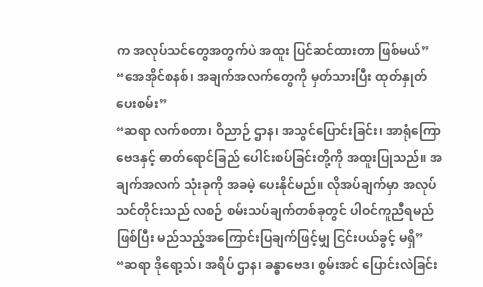က အလုပ်သင်တွေအတွက်ပဲ အထူး ပြင်ဆင်ထားတာ ဖြစ်မယ်”
“အေအိုင်စနစ်၊ အချက်အလက်တွေကို မှတ်သားပြီး ထုတ်နှုတ်ပေးစမ်း”
“ဆရာ လက်စတာ၊ ဝိညာဉ် ဌာန၊ အသွင်ပြောင်းခြင်း၊ အာရုံကြောဗေဒနှင့် ဓာတ်ရောင်ခြည် ပေါင်းစပ်ခြင်းတို့ကို အထူးပြုသည်။ အချက်အလက် သုံးခုကို အခမဲ့ ပေးနိုင်မည်။ လိုအပ်ချက်မှာ အလုပ်သင်တိုင်းသည် လစဉ် စမ်းသပ်ချက်တစ်ခုတွင် ပါဝင်ကူညီရမည် ဖြစ်ပြီး မည်သည့်အကြောင်းပြချက်ဖြင့်မျှ ငြင်းပယ်ခွင့် မရှိ”
“ဆရာ ဒိုရော့သ်၊ အရိပ် ဌာန၊ ခန္ဓာဗေဒ၊ စွမ်းအင် ပြောင်းလဲခြင်း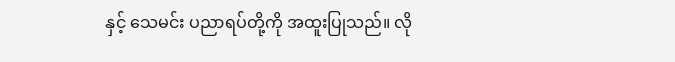နှင့် သေမင်း ပညာရပ်တို့ကို အထူးပြုသည်။ လို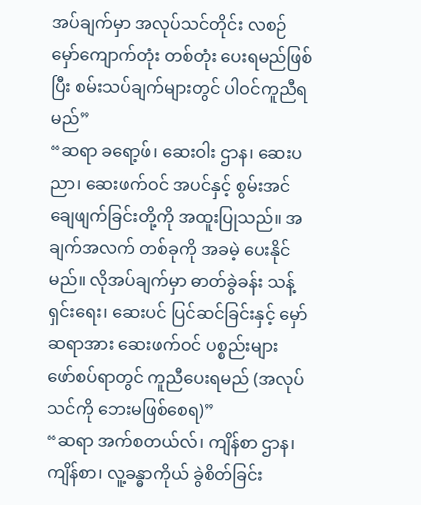အပ်ချက်မှာ အလုပ်သင်တိုင်း လစဉ် မှော်ကျောက်တုံး တစ်တုံး ပေးရမည်ဖြစ်ပြီး စမ်းသပ်ချက်များတွင် ပါဝင်ကူညီရမည်”
“ဆရာ ခရော့ဖ်၊ ဆေးဝါး ဌာန၊ ဆေးပညာ၊ ဆေးဖက်ဝင် အပင်နှင့် စွမ်းအင် ချေဖျက်ခြင်းတို့ကို အထူးပြုသည်။ အချက်အလက် တစ်ခုကို အခမဲ့ ပေးနိုင်မည်။ လိုအပ်ချက်မှာ ဓာတ်ခွဲခန်း သန့်ရှင်းရေး၊ ဆေးပင် ပြင်ဆင်ခြင်းနှင့် မှော်ဆရာအား ဆေးဖက်ဝင် ပစ္စည်းများ ဖော်စပ်ရာတွင် ကူညီပေးရမည် (အလုပ်သင်ကို ဘေးမဖြစ်စေရ)”
“ဆရာ အက်စတယ်လ်၊ ကျိန်စာ ဌာန၊ ကျိန်စာ၊ လူ့ခန္ဓာကိုယ် ခွဲစိတ်ခြင်း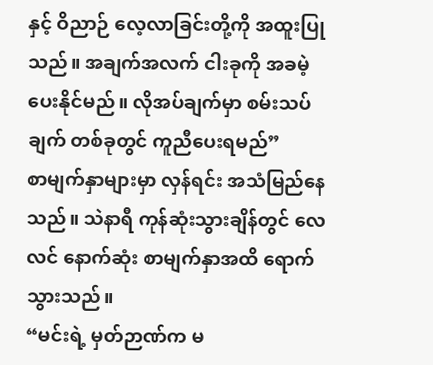နှင့် ဝိညာဉ် လေ့လာခြင်းတို့ကို အထူးပြုသည်။ အချက်အလက် ငါးခုကို အခမဲ့ ပေးနိုင်မည်။ လိုအပ်ချက်မှာ စမ်းသပ်ချက် တစ်ခုတွင် ကူညီပေးရမည်”
စာမျက်နှာများမှာ လှန်ရင်း အသံမြည်နေသည်။ သဲနာရီ ကုန်ဆုံးသွားချိန်တွင် လေလင် နောက်ဆုံး စာမျက်နှာအထိ ရောက်သွားသည်။
“မင်းရဲ့ မှတ်ဉာဏ်က မ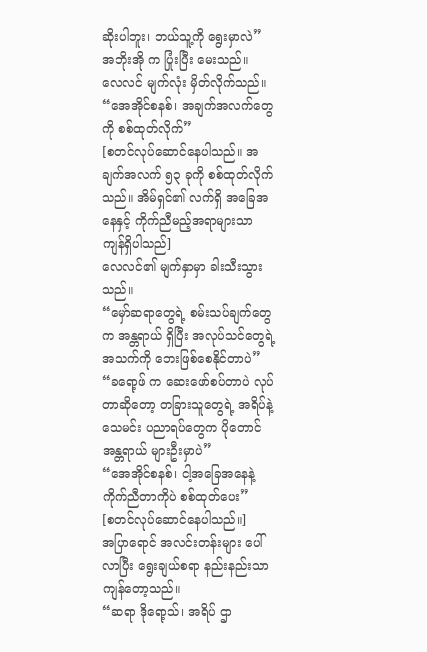ဆိုးပါဘူး၊ ဘယ်သူ့ကို ရွေးမှာလဲ”
အဘိုးအို က ပြုံးပြီး မေးသည်။
လေလင် မျက်လုံး မှိတ်လိုက်သည်။
“အေအိုင်စနစ်၊ အချက်အလက်တွေကို စစ်ထုတ်လိုက်”
[စတင်လုပ်ဆောင်နေပါသည်။ အချက်အလက် ၅၃ ခုကို စစ်ထုတ်လိုက်သည်။ အိမ်ရှင်၏ လက်ရှိ အခြေအနေနှင့် ကိုက်ညီမည့်အရာများသာ ကျန်ရှိပါသည်]
လေလင်၏ မျက်နှာမှာ ခါးသီးသွားသည်။
“မှော်ဆရာတွေရဲ့ စမ်းသပ်ချက်တွေက အန္တရာယ် ရှိပြီး အလုပ်သင်တွေရဲ့ အသက်ကို ဘေးဖြစ်စေနိုင်တာပဲ”
“ခရော့ဖ် က ဆေးဖော်စပ်တာပဲ လုပ်တာဆိုတော့ တခြားသူတွေရဲ့ အရိပ်နဲ့ သေမင်း ပညာရပ်တွေက ပိုတောင် အန္တရာယ် များဦးမှာပဲ”
“အေအိုင်စနစ်၊ ငါ့အခြေအနေနဲ့ ကိုက်ညီတာကိုပဲ စစ်ထုတ်ပေး”
[စတင်လုပ်ဆောင်နေပါသည်။]
အပြာရောင် အလင်းတန်းများ ပေါ်လာပြီး ရွေးချယ်စရာ နည်းနည်းသာ ကျန်တော့သည်။
“ဆရာ ဒိုရော့သ်၊ အရိပ် ဌာ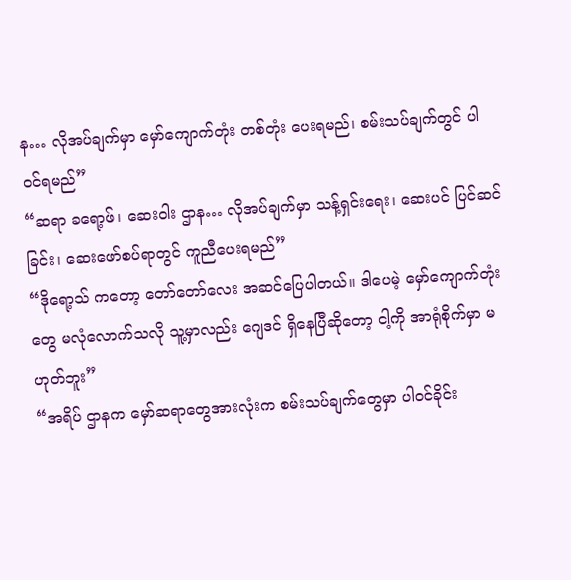န… လိုအပ်ချက်မှာ မှော်ကျောက်တုံး တစ်တုံး ပေးရမည်၊ စမ်းသပ်ချက်တွင် ပါဝင်ရမည်”
“ဆရာ ခရော့ဖ်၊ ဆေးဝါး ဌာန… လိုအပ်ချက်မှာ သန့်ရှင်းရေး၊ ဆေးပင် ပြင်ဆင်ခြင်း၊ ဆေးဖော်စပ်ရာတွင် ကူညီပေးရမည်”
“ဒိုရော့သ် ကတော့ တော်တော်လေး အဆင်ပြေပါတယ်။ ဒါပေမဲ့ မှော်ကျောက်တုံးတွေ မလုံလောက်သလို သူ့မှာလည်း ဂျေဒင် ရှိနေပြီဆိုတော့ ငါ့ကို အာရုံစိုက်မှာ မဟုတ်ဘူး”
“အရိပ် ဌာနက မှော်ဆရာတွေအားလုံးက စမ်းသပ်ချက်တွေမှာ ပါဝင်ခိုင်း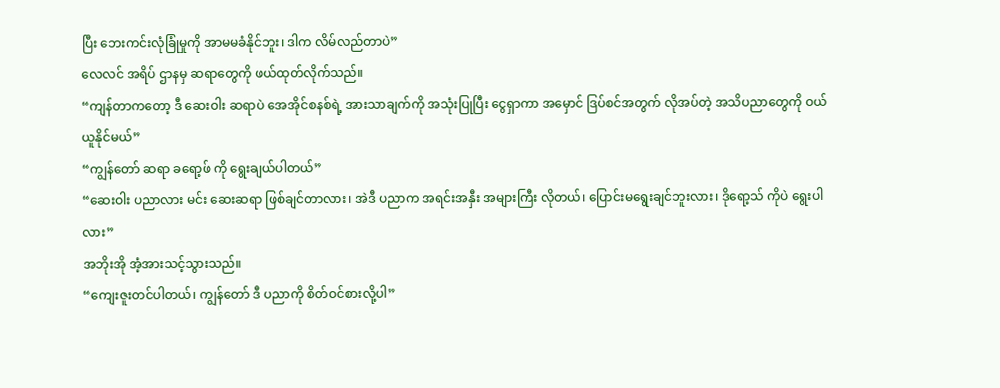ပြီး ဘေးကင်းလုံခြုံမှုကို အာမမခံနိုင်ဘူး၊ ဒါက လိမ်လည်တာပဲ”
လေလင် အရိပ် ဌာနမှ ဆရာတွေကို ဖယ်ထုတ်လိုက်သည်။
“ကျန်တာကတော့ ဒီ ဆေးဝါး ဆရာပဲ အေအိုင်စနစ်ရဲ့ အားသာချက်ကို အသုံးပြုပြီး ငွေရှာကာ အမှောင် ဒြပ်စင်အတွက် လိုအပ်တဲ့ အသိပညာတွေကို ဝယ်ယူနိုင်မယ်”
“ကျွန်တော် ဆရာ ခရော့ဖ် ကို ရွေးချယ်ပါတယ်”
“ဆေးဝါး ပညာလား မင်း ဆေးဆရာ ဖြစ်ချင်တာလား၊ အဲဒီ ပညာက အရင်းအနှီး အများကြီး လိုတယ်၊ ပြောင်းမရွေးချင်ဘူးလား၊ ဒိုရော့သ် ကိုပဲ ရွေးပါလား”
အဘိုးအို အံ့အားသင့်သွားသည်။
“ကျေးဇူးတင်ပါတယ်၊ ကျွန်တော် ဒီ ပညာကို စိတ်ဝင်စားလို့ပါ”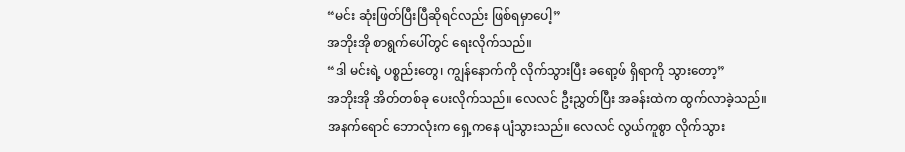“မင်း ဆုံးဖြတ်ပြီးပြီဆိုရင်လည်း ဖြစ်ရမှာပေါ့”
အဘိုးအို စာရွက်ပေါ်တွင် ရေးလိုက်သည်။
“ဒါ မင်းရဲ့ ပစ္စည်းတွေ၊ ကျွန်နောက်ကို လိုက်သွားပြီး ခရော့ဖ် ရှိရာကို သွားတော့”
အဘိုးအို အိတ်တစ်ခု ပေးလိုက်သည်။ လေလင် ဦးညွှတ်ပြီး အခန်းထဲက ထွက်လာခဲ့သည်။
အနက်ရောင် ဘောလုံးက ရှေ့ကနေ ပျံသွားသည်။ လေလင် လွယ်ကူစွာ လိုက်သွား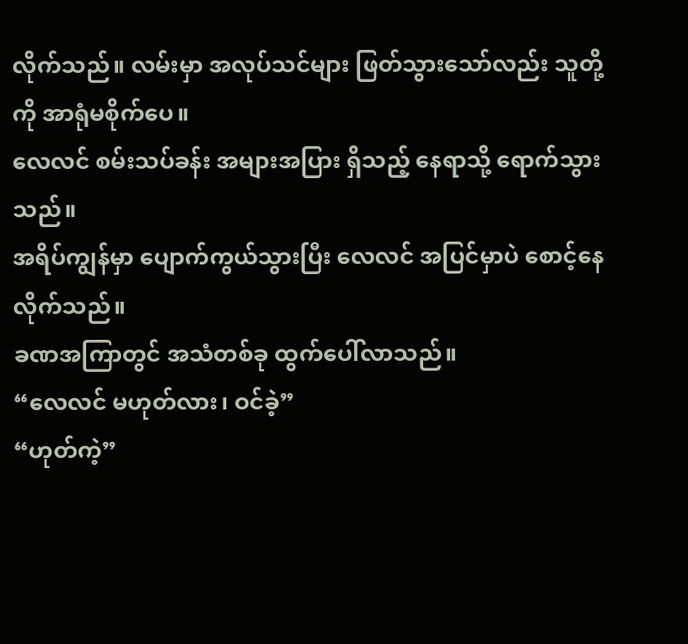လိုက်သည်။ လမ်းမှာ အလုပ်သင်များ ဖြတ်သွားသော်လည်း သူတို့ကို အာရုံမစိုက်ပေ။
လေလင် စမ်းသပ်ခန်း အများအပြား ရှိသည့် နေရာသို့ ရောက်သွားသည်။
အရိပ်ကျွန်မှာ ပျောက်ကွယ်သွားပြီး လေလင် အပြင်မှာပဲ စောင့်နေလိုက်သည်။
ခဏအကြာတွင် အသံတစ်ခု ထွက်ပေါ်လာသည်။
“လေလင် မဟုတ်လား၊ ဝင်ခဲ့”
“ဟုတ်ကဲ့”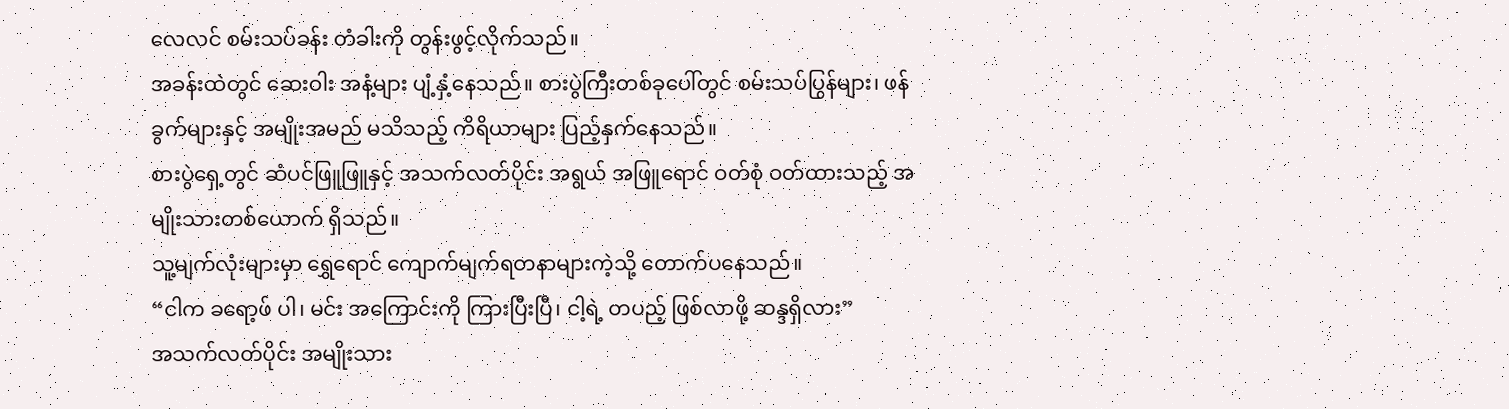လေလင် စမ်းသပ်ခန်း တံခါးကို တွန်းဖွင့်လိုက်သည်။
အခန်းထဲတွင် ဆေးဝါး အနံ့များ ပျံ့နှံ့နေသည်။ စားပွဲကြီးတစ်ခုပေါ်တွင် စမ်းသပ်ပြွန်များ၊ ဖန်ခွက်များနှင့် အမျိုးအမည် မသိသည့် ကိရိယာများ ပြည့်နှက်နေသည်။
စားပွဲရှေ့တွင် ဆံပင်ဖြူဖြူနှင့် အသက်လတ်ပိုင်း အရွယ် အဖြူရောင် ဝတ်စုံ ဝတ်ထားသည့် အမျိုးသားတစ်ယောက် ရှိသည်။
သူ့မျက်လုံးများမှာ ရွှေရောင် ကျောက်မျက်ရတနာများကဲ့သို့ တောက်ပနေသည်။
“ငါက ခရော့ဖ် ပါ၊ မင်း အကြောင်းကို ကြားပြီးပြီ၊ ငါ့ရဲ့ တပည့် ဖြစ်လာဖို့ ဆန္ဒရှိလား”
အသက်လတ်ပိုင်း အမျိုးသား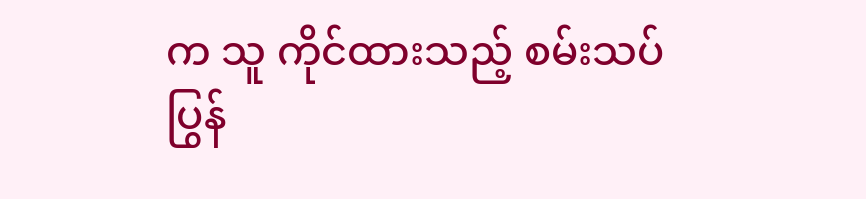က သူ ကိုင်ထားသည့် စမ်းသပ်ပြွန်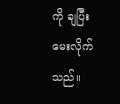ကို ချပြီး မေးလိုက်သည်။